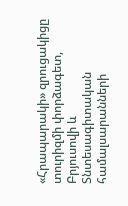«Հրապարակի» զրուցակիցը տուրիզմի փորձագետ, Բրյուսովի և Տնտեսագիտական համալսարանների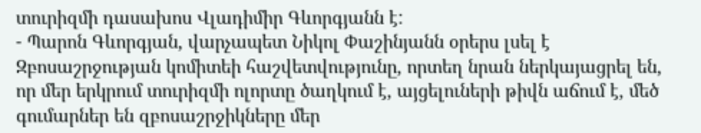տուրիզմի դասախոս Վլադիմիր Գևորգյանն է:
- Պարոն Գևորգյան, վարչապետ Նիկոլ Փաշինյանն օրերս լսել է Զբոսաշրջության կոմիտեի հաշվետվությունը, որտեղ նրան ներկայացրել են, որ մեր երկրում տուրիզմի ոլորտը ծաղկում է, այցելուների թիվն աճում է, մեծ գումարներ են զբոսաշրջիկները մեր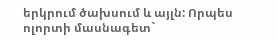երկրում ծախսում և այլն: Որպես ոլորտի մասնագետ`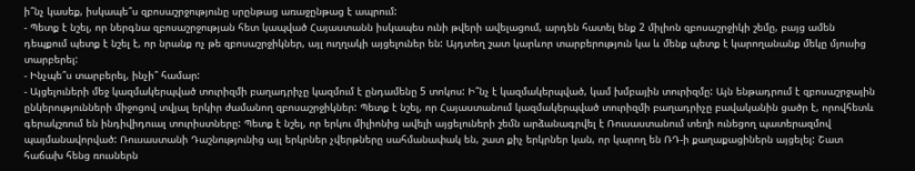ի՞նչ կասեք, իսկապե՞ս զբոսաշրջությունը սրընթաց առաջընթաց է ապրում:
- Պետք է նշել, որ ներգնա զբոսաշրջության հետ կապված Հայաստանն իսկապես ունի թվերի ավելացում, արդեն հատել ենք 2 միլիոն զբոսաշրջիկի շեմը, բայց ամեն դեպքում պետք է նշել է, որ նրանք ոչ թե զբոսաշրջիկներ, այլ ուղղակի այցելուներ են: Այդտեղ շատ կարևոր տարբերություն կա և մենք պետք է կարողանանք մեկը մյուսից տարբերել:
- Ինչպե՞ս տարբերել, ինչի՞ համար:
- Այցելուների մեջ կազմակերպված տուրիզմի բաղադրիչը կազմում է ընդամենը 5 տոկոս: Ի՞նչ է կազմակերպված, կամ խմբային տուրիզմը: Այն ենթադրում է զբոսաշրջային ընկերությունների միջոցով տվյալ երկիր ժամանող զբոսաշրջիկներ: Պետք է նշել, որ Հայաստանում կազմակերպված տուրիզմի բաղադրիչը բավականին ցածր է, որովհետև գերակշռում են ինդիվիդուալ տուրիստները: Պետք է նշել, որ երկու միլիոնից ավելի այցելուների շեմն արձանագրվել է Ռուսաստանում տեղի ունեցող պատերազմով պայմանավորված: Ռուսաստանի Դաշնությունից այլ երկրներ չվերթները սահմանափակ են, շատ քիչ երկրներ կան, որ կարող են ՌԴ-ի քաղաքացիներն այցելել: Շատ հաճախ հենց ռուսներն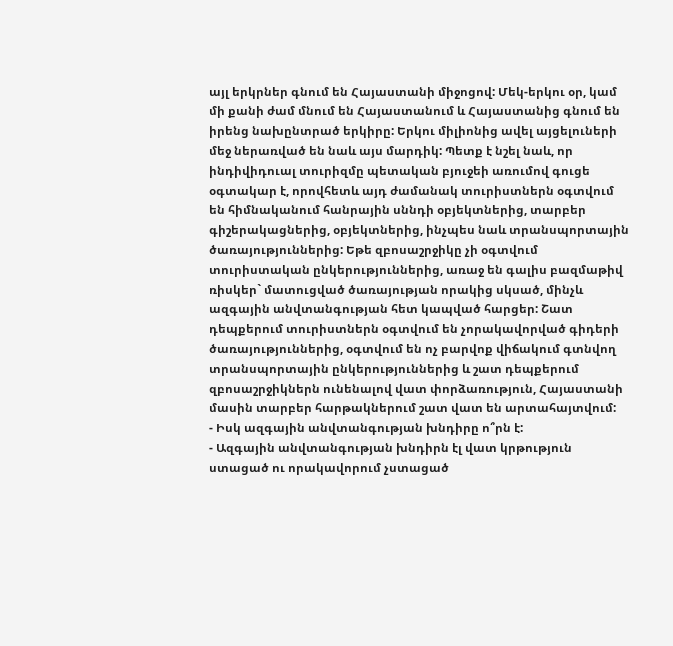այլ երկրներ գնում են Հայաստանի միջոցով: Մեկ-երկու օր, կամ մի քանի ժամ մնում են Հայաստանում և Հայաստանից գնում են իրենց նախընտրած երկիրը: Երկու միլիոնից ավել այցելուների մեջ ներառված են նաև այս մարդիկ: Պետք է նշել նաև, որ ինդիվիդուալ տուրիզմը պետական բյուջեի առումով գուցե օգտակար է, որովհետև այդ ժամանակ տուրիստներն օգտվում են հիմնականում հանրային սննդի օբյեկտներից, տարբեր գիշերակացներից, օբյեկտներից, ինչպես նաև տրանսպորտային ծառայություններից: Եթե զբոսաշրջիկը չի օգտվում տուրիստական ընկերություններից, առաջ են գալիս բազմաթիվ ռիսկեր` մատուցված ծառայության որակից սկսած, մինչև ազգային անվտանգության հետ կապված հարցեր: Շատ դեպքերում տուրիստներն օգտվում են չորակավորված գիդերի ծառայություններից, օգտվում են ոչ բարվոք վիճակում գտնվող տրանսպորտային ընկերություններից և շատ դեպքերում զբոսաշրջիկներն ունենալով վատ փորձառություն, Հայաստանի մասին տարբեր հարթակներում շատ վատ են արտահայտվում:
- Իսկ ազգային անվտանգության խնդիրը ո՞րն է:
- Ազգային անվտանգության խնդիրն էլ վատ կրթություն ստացած ու որակավորում չստացած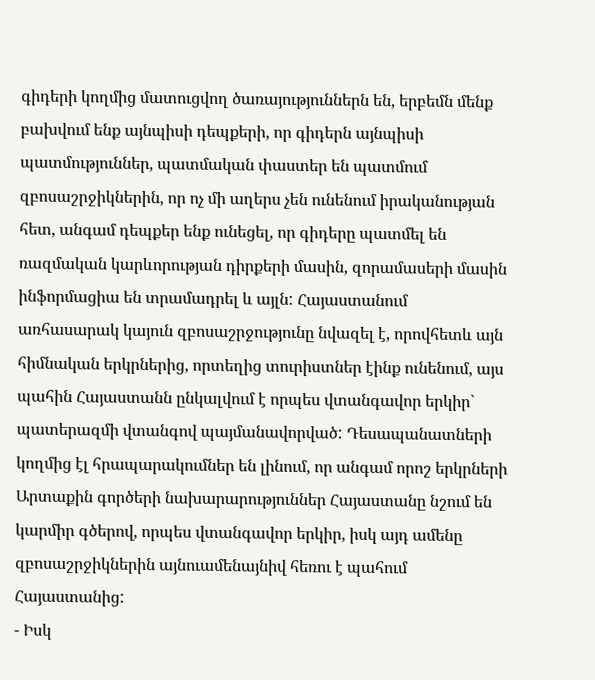գիդերի կողմից մատուցվող ծառայություններն են, երբեմն մենք բախվում ենք այնպիսի դեպքերի, որ գիդերն այնպիսի պատմություններ, պատմական փաստեր են պատմում զբոսաշրջիկներին, որ ոչ մի աղերս չեն ունենում իրականության հետ, անգամ դեպքեր ենք ունեցել, որ գիդերը պատմել են ռազմական կարևորության դիրքերի մասին, զորամասերի մասին ինֆորմացիա են տրամադրել և այլն: Հայաստանում առհասարակ կայուն զբոսաշրջությունը նվազել է, որովհետև այն հիմնական երկրներից, որտեղից տուրիստներ էինք ունենում, այս պահին Հայաստանն ընկալվում է որպես վտանգավոր երկիր` պատերազմի վտանգով պայմանավորված: Դեսապանատների կողմից էլ հրապարակումներ են լինում, որ անգամ որոշ երկրների Արտաքին գործերի նախարարություններ Հայաստանը նշում են կարմիր գծերով, որպես վտանգավոր երկիր, իսկ այդ ամենը զբոսաշրջիկներին այնուամենայնիվ հեռու է պահում Հայաստանից:
- Իսկ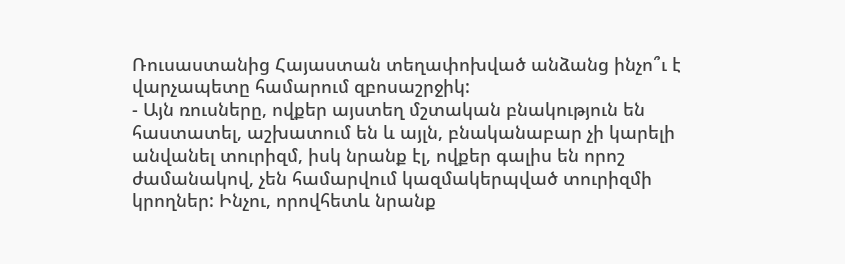Ռուսաստանից Հայաստան տեղափոխված անձանց ինչո՞ւ է վարչապետը համարում զբոսաշրջիկ:
- Այն ռուսները, ովքեր այստեղ մշտական բնակություն են հաստատել, աշխատում են և այլն, բնականաբար չի կարելի անվանել տուրիզմ, իսկ նրանք էլ, ովքեր գալիս են որոշ ժամանակով, չեն համարվում կազմակերպված տուրիզմի կրողներ: Ինչու, որովհետև նրանք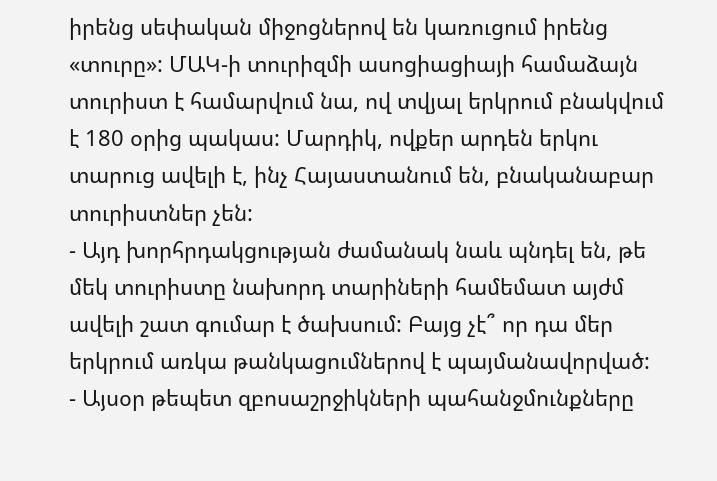իրենց սեփական միջոցներով են կառուցում իրենց «տուրը»: ՄԱԿ-ի տուրիզմի ասոցիացիայի համաձայն տուրիստ է համարվում նա, ով տվյալ երկրում բնակվում է 180 օրից պակաս: Մարդիկ, ովքեր արդեն երկու տարուց ավելի է, ինչ Հայաստանում են, բնականաբար տուրիստներ չեն:
- Այդ խորհրդակցության ժամանակ նաև պնդել են, թե մեկ տուրիստը նախորդ տարիների համեմատ այժմ ավելի շատ գումար է ծախսում: Բայց չէ՞ որ դա մեր երկրում առկա թանկացումներով է պայմանավորված:
- Այսօր թեպետ զբոսաշրջիկների պահանջմունքները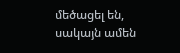մեծացել են, սակայն ամեն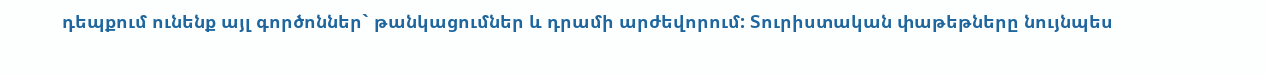դեպքում ունենք այլ գործոններ` թանկացումներ և դրամի արժեվորում: Տուրիստական փաթեթները նույնպես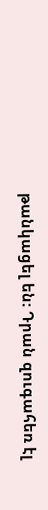թանկացել են: Դրան զուգահեռ էլ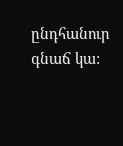ընդհանուր գնաճ կա: